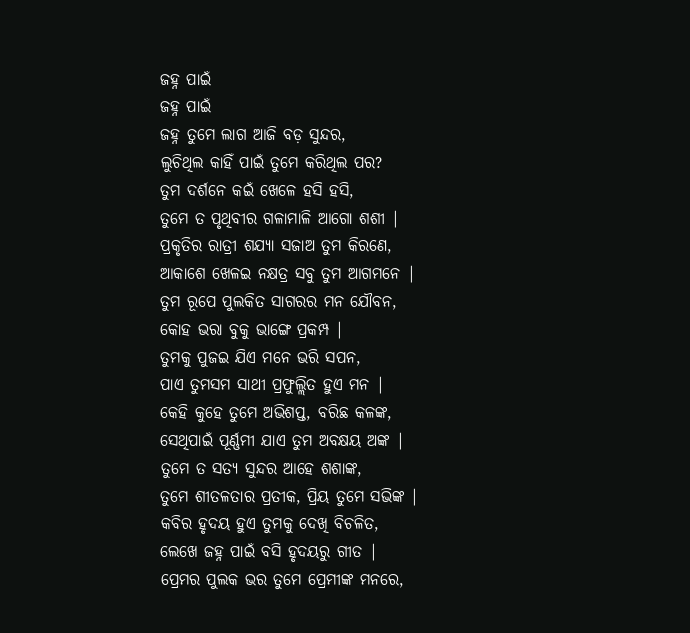ଜହ୍ନ ପାଇଁ
ଜହ୍ନ ପାଇଁ
ଜହ୍ନ ତୁମେ ଲାଗ ଆଜି ବଡ଼ ସୁନ୍ଦର,
ଲୁଚିଥିଲ କାହିଁ ପାଇଁ ତୁମେ କରିଥିଲ ପର?
ତୁମ ଦର୍ଶନେ କଇଁ ଖେଳେ ହସି ହସି,
ତୁମେ ତ ପୃଥିବୀର ଗଳାମାଳି ଆଗୋ ଶଶୀ |
ପ୍ରକୃତିର ରାତ୍ରୀ ଶଯ୍ୟା ସଜାଅ ତୁମ କିରଣେ,
ଆକାଶେ ଖେଳଇ ନକ୍ଷତ୍ର ସବୁ ତୁମ ଆଗମନେ |
ତୁମ ରୂପେ ପୁଲକିତ ସାଗରର ମନ ଯୌବନ,
କୋହ ଭରା ବୁକୁ ଭାଙ୍ଗେ ପ୍ରକମ୍ପ |
ତୁମକୁ ପୁଜଇ ଯିଏ ମନେ ଭରି ସପନ,
ପାଏ ତୁମସମ ସାଥୀ ପ୍ରଫୁଲ୍ଲିତ ହୁଏ ମନ |
କେହି କୁହେ ତୁମେ ଅଭିଶପ୍ତ, ବରିଛ କଳଙ୍କ,
ସେଥିପାଇଁ ପୂର୍ଣ୍ଣମୀ ଯାଏ ତୁମ ଅବକ୍ଷୟ ଅଙ୍କ |
ତୁମେ ତ ସତ୍ୟ ସୁନ୍ଦର ଆହେ ଶଶାଙ୍କ,
ତୁମେ ଶୀତଳତାର ପ୍ରତୀକ, ପ୍ରିୟ ତୁମେ ସଭିଙ୍କ |
କବିର ହୃଦୟ ହୁଏ ତୁମକୁ ଦେଖି ବିଚଳିତ,
ଲେଖେ ଜହ୍ନ ପାଇଁ ବସି ହୃଦୟରୁ ଗୀତ |
ପ୍ରେମର ପୁଲକ ଭର ତୁମେ ପ୍ରେମୀଙ୍କ ମନରେ,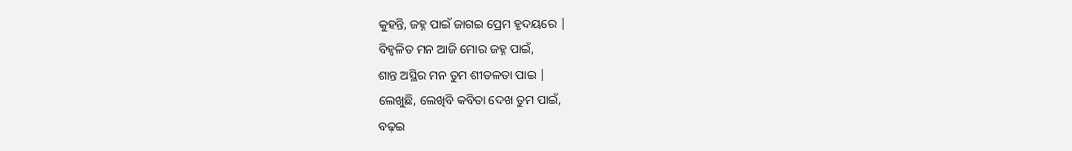କୁହନ୍ତି, ଜହ୍ନ ପାଇଁ ଜାଗଇ ପ୍ରେମ ହୃଦୟରେ |
ବିହ୍ଵଳିତ ମନ ଆଜି ମୋର ଜହ୍ନ ପାଇଁ,
ଶାନ୍ତ ଅସ୍ଥିର ମନ ତୁମ ଶୀତଳତା ପାଇ |
ଲେଖୁଛି, ଲେଖିବି କବିତା ଦେଖ ତୁମ ପାଇଁ,
ବଢ଼ଇ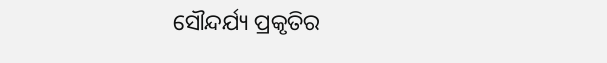ସୌନ୍ଦର୍ଯ୍ୟ ପ୍ରକୃତିର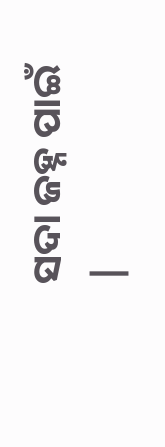ସଦା ଜହ୍ନ ପାଇଁ |